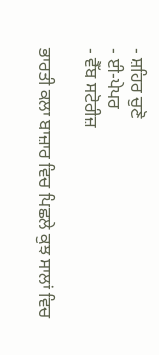- ਸ਼ਹਿਰ ਚੁਣੋ
- ਈ-ਪੇਪਰ
- ਵੈੱਬ ਸਟੋਰੀਜ਼

ਭਾਰਤੀ ਕਲਾ ਬਾਜ਼ਾਰ ਵਿਚ ਪਿਛਲੇ ਕੁਝ ਸਾਲਾਂ ਵਿਚ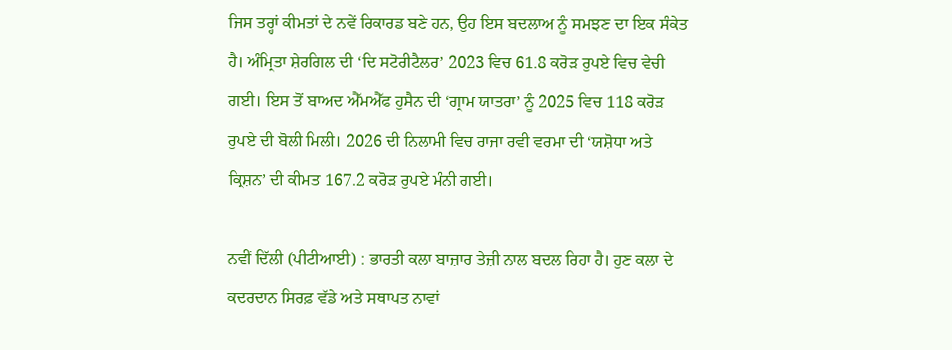ਜਿਸ ਤਰ੍ਹਾਂ ਕੀਮਤਾਂ ਦੇ ਨਵੇਂ ਰਿਕਾਰਡ ਬਣੇ ਹਨ, ਉਹ ਇਸ ਬਦਲਾਅ ਨੂੰ ਸਮਝਣ ਦਾ ਇਕ ਸੰਕੇਤ ਹੈ। ਅੰਮ੍ਰਿਤਾ ਸ਼ੇਰਗਿਲ ਦੀ ‘ਦਿ ਸਟੋਰੀਟੈਲਰ’ 2023 ਵਿਚ 61.8 ਕਰੋੜ ਰੁਪਏ ਵਿਚ ਵੇਚੀ ਗਈ। ਇਸ ਤੋਂ ਬਾਅਦ ਐੱਮਐੱਫ ਹੁਸੈਨ ਦੀ ‘ਗ੍ਰਾਮ ਯਾਤਰਾ’ ਨੂੰ 2025 ਵਿਚ 118 ਕਰੋੜ ਰੁਪਏ ਦੀ ਬੋਲੀ ਮਿਲੀ। 2026 ਦੀ ਨਿਲਾਮੀ ਵਿਚ ਰਾਜਾ ਰਵੀ ਵਰਮਾ ਦੀ ‘ਯਸ਼ੋਧਾ ਅਤੇ ਕ੍ਰਿਸ਼ਨ’ ਦੀ ਕੀਮਤ 167.2 ਕਰੋੜ ਰੁਪਏ ਮੰਨੀ ਗਈ।

ਨਵੀਂ ਦਿੱਲੀ (ਪੀਟੀਆਈ) : ਭਾਰਤੀ ਕਲਾ ਬਾਜ਼ਾਰ ਤੇਜ਼ੀ ਨਾਲ ਬਦਲ ਰਿਹਾ ਹੈ। ਹੁਣ ਕਲਾ ਦੇ ਕਦਰਦਾਨ ਸਿਰਫ਼ ਵੱਡੇ ਅਤੇ ਸਥਾਪਤ ਨਾਵਾਂ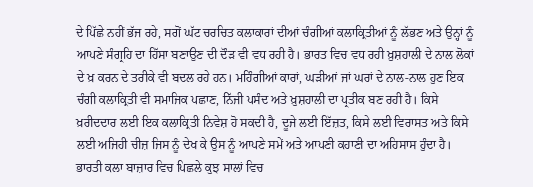ਦੇ ਪਿੱਛੇ ਨਹੀਂ ਭੱਜ ਰਹੇ, ਸਗੋਂ ਘੱਟ ਚਰਚਿਤ ਕਲਾਕਾਰਾਂ ਦੀਆਂ ਚੰਗੀਆਂ ਕਲਾਕ੍ਰਿਤੀਆਂ ਨੂੰ ਲੱਭਣ ਅਤੇ ਉਨ੍ਹਾਂ ਨੂੰ ਆਪਣੇ ਸੰਗ੍ਰਹਿ ਦਾ ਹਿੱਸਾ ਬਣਾਉਣ ਦੀ ਦੌੜ ਵੀ ਵਧ ਰਹੀ ਹੈ। ਭਾਰਤ ਵਿਚ ਵਧ ਰਹੀ ਖ਼ੁਸ਼ਹਾਲੀ ਦੇ ਨਾਲ ਲੋਕਾਂ ਦੇ ਖ਼ ਕਰਨ ਦੇ ਤਰੀਕੇ ਵੀ ਬਦਲ ਰਹੇ ਹਨ। ਮਹਿੰਗੀਆਂ ਕਾਰਾਂ, ਘੜੀਆਂ ਜਾਂ ਘਰਾਂ ਦੇ ਨਾਲ-ਨਾਲ ਹੁਣ ਇਕ ਚੰਗੀ ਕਲਾਕ੍ਰਿਤੀ ਵੀ ਸਮਾਜਿਕ ਪਛਾਣ, ਨਿੱਜੀ ਪਸੰਦ ਅਤੇ ਖ਼ੁਸ਼ਹਾਲੀ ਦਾ ਪ੍ਰਤੀਕ ਬਣ ਰਹੀ ਹੈ। ਕਿਸੇ ਖ਼ਰੀਦਦਾਰ ਲਈ ਇਕ ਕਲਾਕ੍ਰਿਤੀ ਨਿਵੇਸ਼ ਹੋ ਸਕਦੀ ਹੈ, ਦੂਜੇ ਲਈ ਇੱਜ਼ਤ, ਕਿਸੇ ਲਈ ਵਿਰਾਸਤ ਅਤੇ ਕਿਸੇ ਲਈ ਅਜਿਹੀ ਚੀਜ਼ ਜਿਸ ਨੂੰ ਦੇਖ ਕੇ ਉਸ ਨੂੰ ਆਪਣੇ ਸਮੇਂ ਅਤੇ ਆਪਣੀ ਕਹਾਣੀ ਦਾ ਅਹਿਸਾਸ ਹੁੰਦਾ ਹੈ।
ਭਾਰਤੀ ਕਲਾ ਬਾਜ਼ਾਰ ਵਿਚ ਪਿਛਲੇ ਕੁਝ ਸਾਲਾਂ ਵਿਚ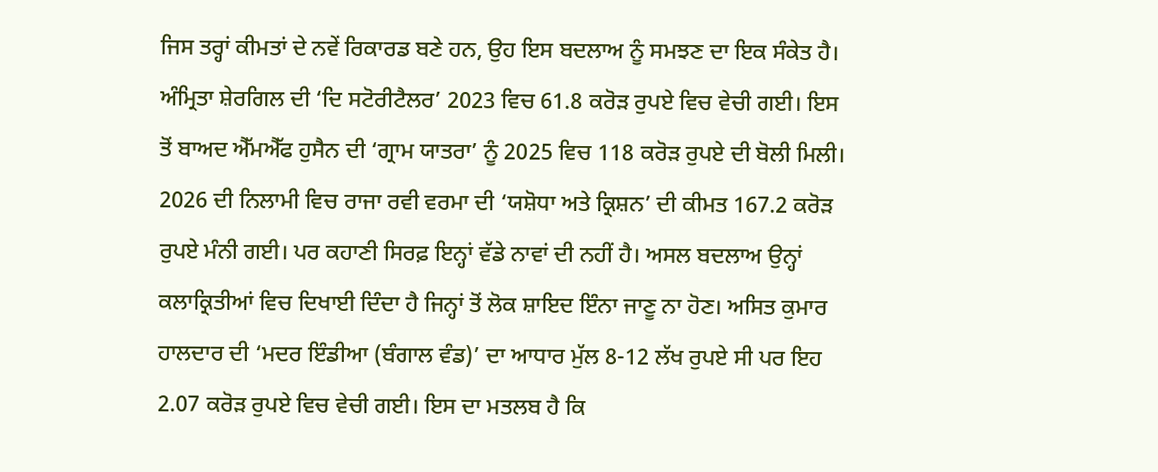ਜਿਸ ਤਰ੍ਹਾਂ ਕੀਮਤਾਂ ਦੇ ਨਵੇਂ ਰਿਕਾਰਡ ਬਣੇ ਹਨ, ਉਹ ਇਸ ਬਦਲਾਅ ਨੂੰ ਸਮਝਣ ਦਾ ਇਕ ਸੰਕੇਤ ਹੈ। ਅੰਮ੍ਰਿਤਾ ਸ਼ੇਰਗਿਲ ਦੀ ‘ਦਿ ਸਟੋਰੀਟੈਲਰ’ 2023 ਵਿਚ 61.8 ਕਰੋੜ ਰੁਪਏ ਵਿਚ ਵੇਚੀ ਗਈ। ਇਸ ਤੋਂ ਬਾਅਦ ਐੱਮਐੱਫ ਹੁਸੈਨ ਦੀ ‘ਗ੍ਰਾਮ ਯਾਤਰਾ’ ਨੂੰ 2025 ਵਿਚ 118 ਕਰੋੜ ਰੁਪਏ ਦੀ ਬੋਲੀ ਮਿਲੀ। 2026 ਦੀ ਨਿਲਾਮੀ ਵਿਚ ਰਾਜਾ ਰਵੀ ਵਰਮਾ ਦੀ ‘ਯਸ਼ੋਧਾ ਅਤੇ ਕ੍ਰਿਸ਼ਨ’ ਦੀ ਕੀਮਤ 167.2 ਕਰੋੜ ਰੁਪਏ ਮੰਨੀ ਗਈ। ਪਰ ਕਹਾਣੀ ਸਿਰਫ਼ ਇਨ੍ਹਾਂ ਵੱਡੇ ਨਾਵਾਂ ਦੀ ਨਹੀਂ ਹੈ। ਅਸਲ ਬਦਲਾਅ ਉਨ੍ਹਾਂ ਕਲਾਕ੍ਰਿਤੀਆਂ ਵਿਚ ਦਿਖਾਈ ਦਿੰਦਾ ਹੈ ਜਿਨ੍ਹਾਂ ਤੋਂ ਲੋਕ ਸ਼ਾਇਦ ਇੰਨਾ ਜਾਣੂ ਨਾ ਹੋਣ। ਅਸਿਤ ਕੁਮਾਰ ਹਾਲਦਾਰ ਦੀ ‘ਮਦਰ ਇੰਡੀਆ (ਬੰਗਾਲ ਵੰਡ)’ ਦਾ ਆਧਾਰ ਮੁੱਲ 8-12 ਲੱਖ ਰੁਪਏ ਸੀ ਪਰ ਇਹ 2.07 ਕਰੋੜ ਰੁਪਏ ਵਿਚ ਵੇਚੀ ਗਈ। ਇਸ ਦਾ ਮਤਲਬ ਹੈ ਕਿ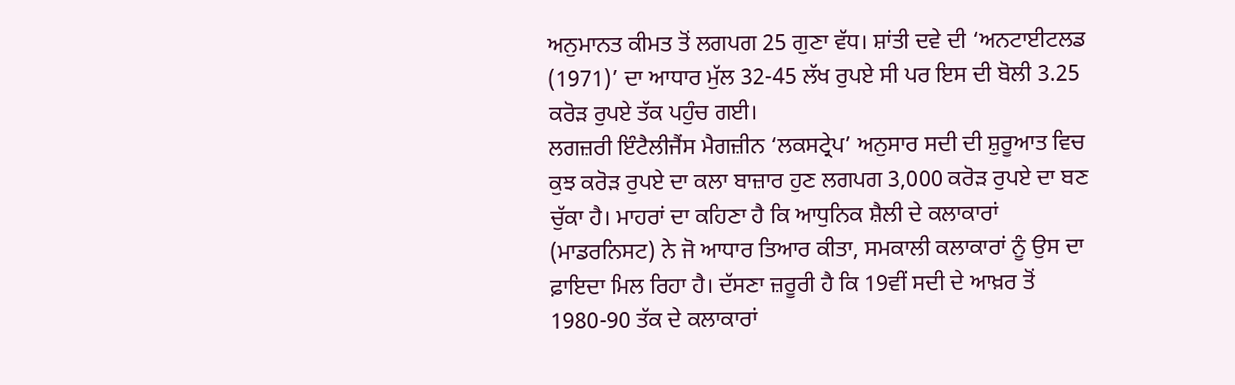ਅਨੁਮਾਨਤ ਕੀਮਤ ਤੋਂ ਲਗਪਗ 25 ਗੁਣਾ ਵੱਧ। ਸ਼ਾਂਤੀ ਦਵੇ ਦੀ ‘ਅਨਟਾਈਟਲਡ (1971)’ ਦਾ ਆਧਾਰ ਮੁੱਲ 32-45 ਲੱਖ ਰੁਪਏ ਸੀ ਪਰ ਇਸ ਦੀ ਬੋਲੀ 3.25 ਕਰੋੜ ਰੁਪਏ ਤੱਕ ਪਹੁੰਚ ਗਈ।
ਲਗਜ਼ਰੀ ਇੰਟੈਲੀਜੈਂਸ ਮੈਗਜ਼ੀਨ ‘ਲਕਸਟ੍ਰੇਪ’ ਅਨੁਸਾਰ ਸਦੀ ਦੀ ਸ਼ੁਰੂਆਤ ਵਿਚ ਕੁਝ ਕਰੋੜ ਰੁਪਏ ਦਾ ਕਲਾ ਬਾਜ਼ਾਰ ਹੁਣ ਲਗਪਗ 3,000 ਕਰੋੜ ਰੁਪਏ ਦਾ ਬਣ ਚੁੱਕਾ ਹੈ। ਮਾਹਰਾਂ ਦਾ ਕਹਿਣਾ ਹੈ ਕਿ ਆਧੁਨਿਕ ਸ਼ੈਲੀ ਦੇ ਕਲਾਕਾਰਾਂ (ਮਾਡਰਨਿਸਟ) ਨੇ ਜੋ ਆਧਾਰ ਤਿਆਰ ਕੀਤਾ, ਸਮਕਾਲੀ ਕਲਾਕਾਰਾਂ ਨੂੰ ਉਸ ਦਾ ਫ਼ਾਇਦਾ ਮਿਲ ਰਿਹਾ ਹੈ। ਦੱਸਣਾ ਜ਼ਰੂਰੀ ਹੈ ਕਿ 19ਵੀਂ ਸਦੀ ਦੇ ਆਖ਼ਰ ਤੋਂ 1980-90 ਤੱਕ ਦੇ ਕਲਾਕਾਰਾਂ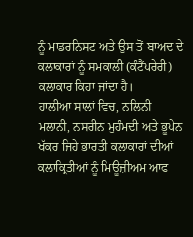ਨੂੰ ਮਾਡਰਨਿਸਟ ਅਤੇ ਉਸ ਤੋਂ ਬਾਅਦ ਦੇ ਕਲਾਕਾਰਾਂ ਨੂੰ ਸਮਕਾਲੀ (ਕੰਟੈਂਪਰੇਰੀ) ਕਲਾਕਾਰ ਕਿਹਾ ਜਾਂਦਾ ਹੈ।
ਹਾਲੀਆ ਸਾਲਾਂ ਵਿਚ, ਨਲਿਨੀ ਮਲਾਨੀ, ਨਸਰੀਨ ਮੁਹੰਮਦੀ ਅਤੇ ਭੂਪੇਨ ਖੱਕਰ ਜਿਹੇ ਭਾਰਤੀ ਕਲਾਕਾਰਾਂ ਦੀਆਂ ਕਲਾਕ੍ਰਿਤੀਆਂ ਨੂੰ ਮਿਊਜ਼ੀਅਮ ਆਫ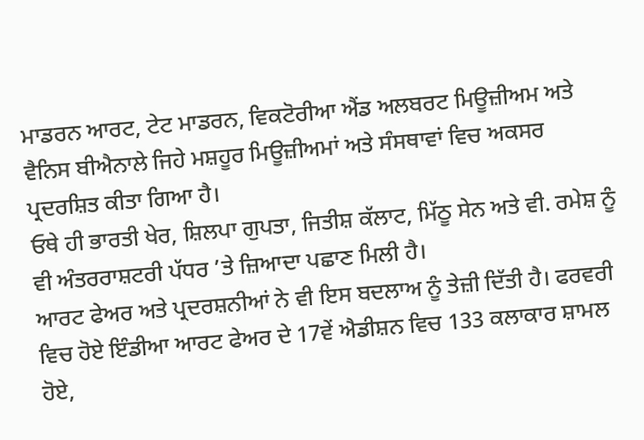ਮਾਡਰਨ ਆਰਟ, ਟੇਟ ਮਾਡਰਨ, ਵਿਕਟੋਰੀਆ ਐਂਡ ਅਲਬਰਟ ਮਿਊਜ਼ੀਅਮ ਅਤੇ ਵੈਨਿਸ ਬੀਐਨਾਲੇ ਜਿਹੇ ਮਸ਼ਹੂਰ ਮਿਊਜ਼ੀਅਮਾਂ ਅਤੇ ਸੰਸਥਾਵਾਂ ਵਿਚ ਅਕਸਰ ਪ੍ਰਦਰਸ਼ਿਤ ਕੀਤਾ ਗਿਆ ਹੈ।
ਓਥੇ ਹੀ ਭਾਰਤੀ ਖੇਰ, ਸ਼ਿਲਪਾ ਗੁਪਤਾ, ਜਿਤੀਸ਼ ਕੱਲਾਟ, ਮਿੱਠੂ ਸੇਨ ਅਤੇ ਵੀ. ਰਮੇਸ਼ ਨੂੰ ਵੀ ਅੰਤਰਰਾਸ਼ਟਰੀ ਪੱਧਰ ’ਤੇ ਜ਼ਿਆਦਾ ਪਛਾਣ ਮਿਲੀ ਹੈ।
ਆਰਟ ਫੇਅਰ ਅਤੇ ਪ੍ਰਦਰਸ਼ਨੀਆਂ ਨੇ ਵੀ ਇਸ ਬਦਲਾਅ ਨੂੰ ਤੇਜ਼ੀ ਦਿੱਤੀ ਹੈ। ਫਰਵਰੀ ਵਿਚ ਹੋਏ ਇੰਡੀਆ ਆਰਟ ਫੇਅਰ ਦੇ 17ਵੇਂ ਐਡੀਸ਼ਨ ਵਿਚ 133 ਕਲਾਕਾਰ ਸ਼ਾਮਲ ਹੋਏ,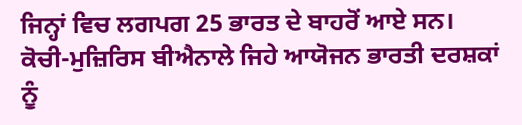ਜਿਨ੍ਹਾਂ ਵਿਚ ਲਗਪਗ 25 ਭਾਰਤ ਦੇ ਬਾਹਰੋਂ ਆਏ ਸਨ। ਕੋਚੀ-ਮੁਜ਼ਿਰਿਸ ਬੀਐਨਾਲੇ ਜਿਹੇ ਆਯੋਜਨ ਭਾਰਤੀ ਦਰਸ਼ਕਾਂ ਨੂੰ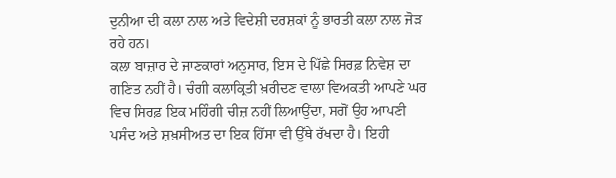ਦੁਨੀਆ ਦੀ ਕਲਾ ਨਾਲ ਅਤੇ ਵਿਦੇਸ਼ੀ ਦਰਸ਼ਕਾਂ ਨੂੰ ਭਾਰਤੀ ਕਲਾ ਨਾਲ ਜੋੜ ਰਹੇ ਹਨ।
ਕਲਾ ਬਾਜ਼ਾਰ ਦੇ ਜਾਣਕਾਰਾਂ ਅਨੁਸਾਰ, ਇਸ ਦੇ ਪਿੱਛੇ ਸਿਰਫ਼ ਨਿਵੇਸ਼ ਦਾ ਗਣਿਤ ਨਹੀਂ ਹੈ। ਚੰਗੀ ਕਲਾਕ੍ਰਿਤੀ ਖ਼ਰੀਦਣ ਵਾਲਾ ਵਿਅਕਤੀ ਆਪਣੇ ਘਰ ਵਿਚ ਸਿਰਫ਼ ਇਕ ਮਹਿੰਗੀ ਚੀਜ਼ ਨਹੀਂ ਲਿਆਉਂਦਾ, ਸਗੋਂ ਉਹ ਆਪਣੀ ਪਸੰਦ ਅਤੇ ਸ਼ਖ਼ਸੀਅਤ ਦਾ ਇਕ ਹਿੱਸਾ ਵੀ ਉੱਥੇ ਰੱਖਦਾ ਹੈ। ਇਹੀ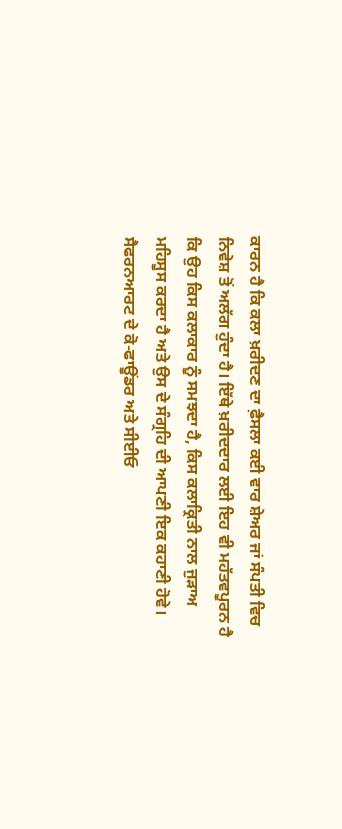ਕਾਰਨ ਹੈ ਕਿ ਕਲਾ ਖ਼ਰੀਦਣ ਦਾ ਫ਼ੈਸਲਾ ਕਈ ਵਾਰ ਸ਼ੇਅਰ ਜਾਂ ਸੰਪਤੀ ਵਿਚ ਨਿਵੇਸ਼ ਤੋਂ ਅਲੱਗ ਹੁੰਦਾ ਹੈ। ਇੱਥੇ ਖ਼ਰੀਦਦਾਰ ਲਈ ਇਹ ਵੀ ਮਹੱਤਵਪੂਰਨ ਹੈ ਕਿ ਉਹ ਕਿਸ ਕਲਾਕਾਰ ਨੂੰ ਸਮਝਦਾ ਹੈ, ਕਿਸ ਕਲਾਕ੍ਰਿਤੀ ਨਾਲ ਜੁੜਾਅ ਮਹਿਸੂਸ ਕਰਦਾ ਹੈ ਅਤੇ ਉਸ ਦੇ ਸੰਗ੍ਰਹਿ ਦੀ ਆਪਣੀ ਇਕ ਕਹਾਣੀ ਹੋਵੇ।
ਸੈਫਰਨਆਰਟ ਦੇ ਕੋ-ਫਾਊਂਡਰ ਅਤੇ ਸੀਈਓ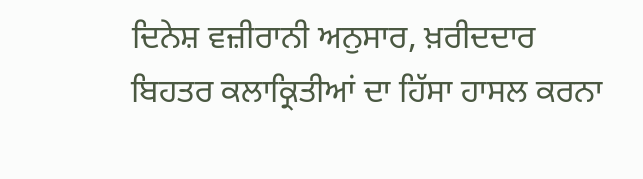ਦਿਨੇਸ਼ ਵਜ਼ੀਰਾਨੀ ਅਨੁਸਾਰ, ਖ਼ਰੀਦਦਾਰ ਬਿਹਤਰ ਕਲਾਕ੍ਰਿਤੀਆਂ ਦਾ ਹਿੱਸਾ ਹਾਸਲ ਕਰਨਾ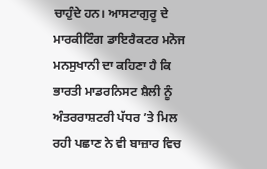ਚਾਹੁੰਦੇ ਹਨ। ਆਸਟਾਗੁਰੂ ਦੇ ਮਾਰਕੀਟਿੰਗ ਡਾਇਰੈਕਟਰ ਮਨੋਜ ਮਨਸੁਖਾਨੀ ਦਾ ਕਹਿਣਾ ਹੈ ਕਿ ਭਾਰਤੀ ਮਾਡਰਨਿਸਟ ਸ਼ੈਲੀ ਨੂੰ ਅੰਤਰਰਾਸ਼ਟਰੀ ਪੱਧਰ ’ਤੇ ਮਿਲ ਰਹੀ ਪਛਾਣ ਨੇ ਵੀ ਬਾਜ਼ਾਰ ਵਿਚ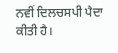ਨਵੀਂ ਦਿਲਚਸਪੀ ਪੈਦਾ ਕੀਤੀ ਹੈ।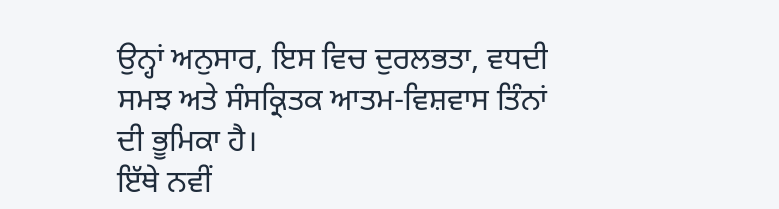ਉਨ੍ਹਾਂ ਅਨੁਸਾਰ, ਇਸ ਵਿਚ ਦੁਰਲਭਤਾ, ਵਧਦੀ ਸਮਝ ਅਤੇ ਸੰਸਕ੍ਰਿਤਕ ਆਤਮ-ਵਿਸ਼ਵਾਸ ਤਿੰਨਾਂ ਦੀ ਭੂਮਿਕਾ ਹੈ।
ਇੱਥੇ ਨਵੀਂ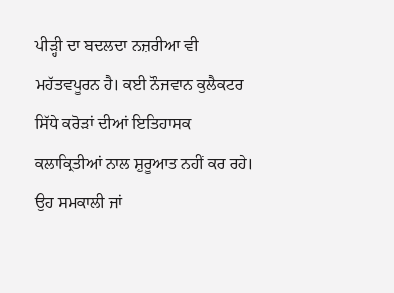ਪੀੜ੍ਹੀ ਦਾ ਬਦਲਦਾ ਨਜ਼ਰੀਆ ਵੀ ਮਹੱਤਵਪੂਰਨ ਹੈ। ਕਈ ਨੌਜਵਾਨ ਕੁਲੈਕਟਰ ਸਿੱਧੇ ਕਰੋੜਾਂ ਦੀਆਂ ਇਤਿਹਾਸਕ ਕਲਾਕ੍ਰਿਤੀਆਂ ਨਾਲ ਸ਼ੁਰੂਆਤ ਨਹੀਂ ਕਰ ਰਹੇ। ਉਹ ਸਮਕਾਲੀ ਜਾਂ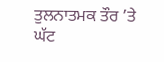ਤੁਲਨਾਤਮਕ ਤੌਰ ’ਤੇ ਘੱਟ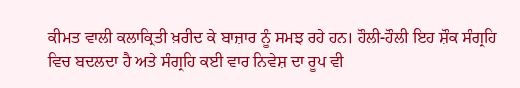ਕੀਮਤ ਵਾਲੀ ਕਲਾਕ੍ਰਿਤੀ ਖ਼ਰੀਦ ਕੇ ਬਾਜ਼ਾਰ ਨੂੰ ਸਮਝ ਰਹੇ ਹਨ। ਹੌਲੀ-ਹੌਲੀ ਇਹ ਸ਼ੌਕ ਸੰਗ੍ਰਹਿ ਵਿਚ ਬਦਲਦਾ ਹੈ ਅਤੇ ਸੰਗ੍ਰਹਿ ਕਈ ਵਾਰ ਨਿਵੇਸ਼ ਦਾ ਰੂਪ ਵੀ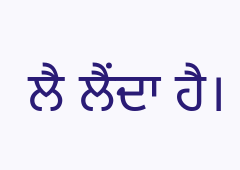ਲੈ ਲੈਂਦਾ ਹੈ।